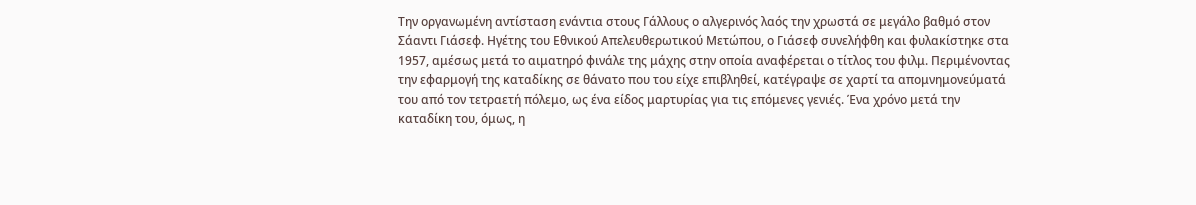Την οργανωμένη αντίσταση ενάντια στους Γάλλους ο αλγερινός λαός την χρωστά σε μεγάλο βαθμό στον Σάαντι Γιάσεφ. Ηγέτης του Εθνικού Απελευθερωτικού Μετώπου, ο Γιάσεφ συνελήφθη και φυλακίστηκε στα 1957, αμέσως μετά το αιματηρό φινάλε της μάχης στην οποία αναφέρεται ο τίτλος του φιλμ. Περιμένοντας την εφαρμογή της καταδίκης σε θάνατο που του είχε επιβληθεί, κατέγραψε σε χαρτί τα απομνημονεύματά του από τον τετραετή πόλεμο, ως ένα είδος μαρτυρίας για τις επόμενες γενιές. Ένα χρόνο μετά την καταδίκη του, όμως, η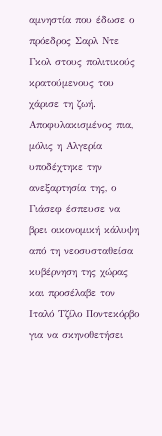αμνηστία που έδωσε ο πρόεδρος Σαρλ Ντε Γκολ στους πολιτικούς κρατούμενους του χάρισε τη ζωή. Αποφυλακισμένος πια, μόλις η Αλγερία υποδέχτηκε την ανεξαρτησία της, ο Γιάσεφ έσπευσε να βρει οικονομική κάλυψη από τη νεοσυσταθείσα κυβέρνηση της χώρας και προσέλαβε τον Ιταλό Τζίλο Ποντεκόρβο για να σκηνοθετήσει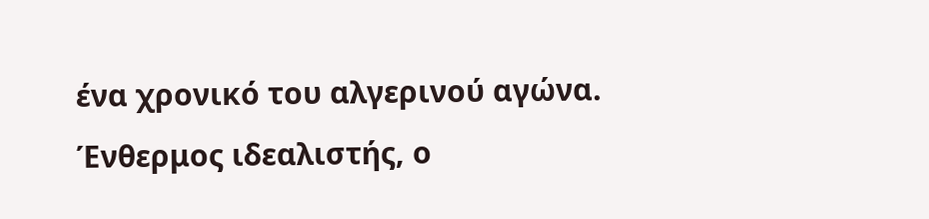ένα χρονικό του αλγερινού αγώνα.
Ένθερμος ιδεαλιστής, ο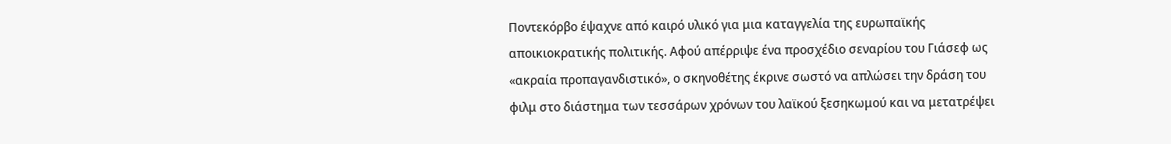Ποντεκόρβο έψαχνε από καιρό υλικό για μια καταγγελία της ευρωπαϊκής αποικιοκρατικής πολιτικής. Αφού απέρριψε ένα προσχέδιο σεναρίου του Γιάσεφ ως «ακραία προπαγανδιστικό», ο σκηνοθέτης έκρινε σωστό να απλώσει την δράση του φιλμ στο διάστημα των τεσσάρων χρόνων του λαϊκού ξεσηκωμού και να μετατρέψει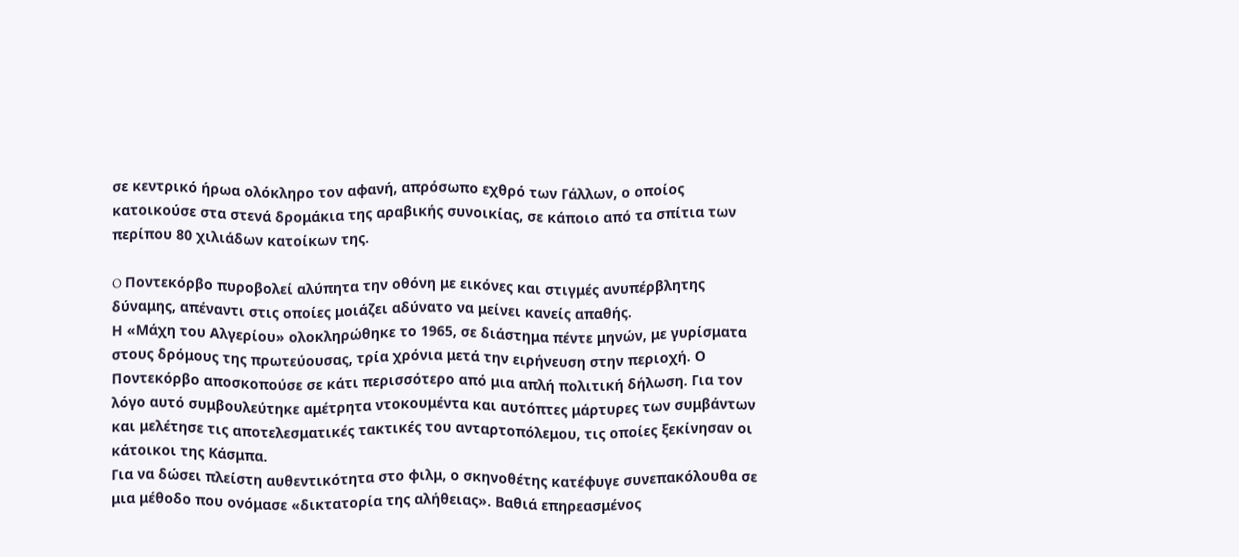σε κεντρικό ήρωα ολόκληρο τον αφανή, απρόσωπο εχθρό των Γάλλων, ο οποίος κατοικούσε στα στενά δρομάκια της αραβικής συνοικίας, σε κάποιο από τα σπίτια των περίπου 80 χιλιάδων κατοίκων της.

O Ποντεκόρβο πυροβολεί αλύπητα την οθόνη με εικόνες και στιγμές ανυπέρβλητης δύναμης, απέναντι στις οποίες μοιάζει αδύνατο να μείνει κανείς απαθής.
Η «Μάχη του Αλγερίου» ολοκληρώθηκε το 1965, σε διάστημα πέντε μηνών, με γυρίσματα στους δρόμους της πρωτεύουσας, τρία χρόνια μετά την ειρήνευση στην περιοχή. Ο Ποντεκόρβο αποσκοπούσε σε κάτι περισσότερο από μια απλή πολιτική δήλωση. Για τον λόγο αυτό συμβουλεύτηκε αμέτρητα ντοκουμέντα και αυτόπτες μάρτυρες των συμβάντων και μελέτησε τις αποτελεσματικές τακτικές του ανταρτοπόλεμου, τις οποίες ξεκίνησαν οι κάτοικοι της Κάσμπα.
Για να δώσει πλείστη αυθεντικότητα στο φιλμ, ο σκηνοθέτης κατέφυγε συνεπακόλουθα σε μια μέθοδο που ονόμασε «δικτατορία της αλήθειας». Βαθιά επηρεασμένος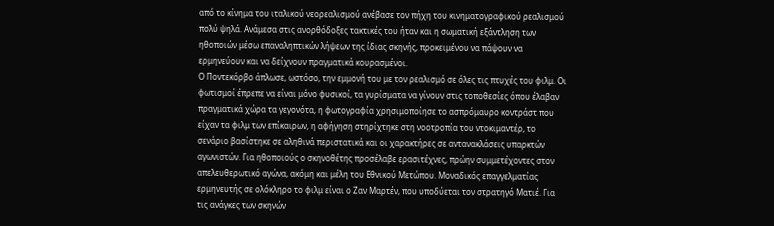από το κίνημα του ιταλικού νεορεαλισμού ανέβασε τον πήχη του κινηματογραφικού ρεαλισμού πολύ ψηλά. Ανάμεσα στις ανορθόδοξες τακτικές του ήταν και η σωματική εξάντληση των ηθοποιών μέσω επαναληπτικών λήψεων της ίδιας σκηνής, προκειμένου να πάψουν να ερμηνεύουν και να δείχνουν πραγματικά κουρασμένοι.
Ο Ποντεκόρβο άπλωσε, ωστόσο, την εμμονή του με τον ρεαλισμό σε όλες τις πτυχές του φιλμ. Οι φωτισμοί έπρεπε να είναι μόνο φυσικοί, τα γυρίσματα να γίνουν στις τοποθεσίες όπου έλαβαν πραγματικά χώρα τα γεγονότα, η φωτογραφία χρησιμοποίησε το ασπρόμαυρο κοντράστ που είχαν τα φιλμ των επίκαιρων, η αφήγηση στηρίχτηκε στη νοοτροπία του ντοκιμαντέρ, το σενάριο βασίστηκε σε αληθινά περιστατικά και οι χαρακτήρες σε αντανακλάσεις υπαρκτών αγωνιστών. Για ηθοποιούς ο σκηνοθέτης προσέλαβε ερασιτέχνες, πρώην συμμετέχοντες στον απελευθερωτικό αγώνα, ακόμη και μέλη του Εθνικού Μετώπου. Μοναδικός επαγγελματίας ερμηνευτής σε ολόκληρο το φιλμ είναι ο Ζαν Μαρτέν, που υποδύεται τον στρατηγό Ματιέ. Για τις ανάγκες των σκηνών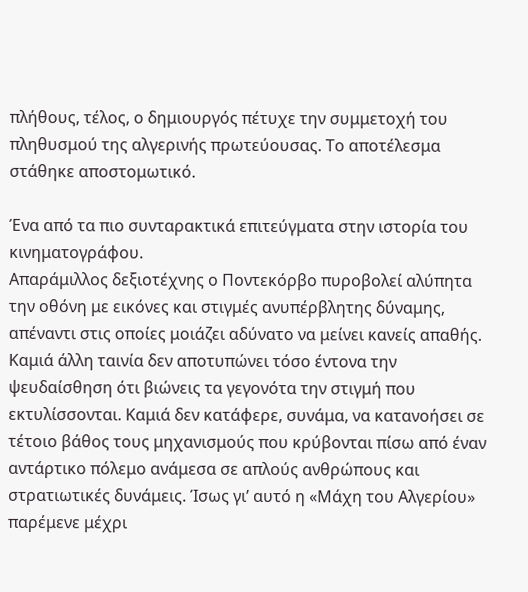πλήθους, τέλος, ο δημιουργός πέτυχε την συμμετοχή του πληθυσμού της αλγερινής πρωτεύουσας. Το αποτέλεσμα στάθηκε αποστομωτικό.

Ένα από τα πιο συνταρακτικά επιτεύγματα στην ιστορία του κινηματογράφου.
Απαράμιλλος δεξιοτέχνης ο Ποντεκόρβο πυροβολεί αλύπητα την οθόνη με εικόνες και στιγμές ανυπέρβλητης δύναμης, απέναντι στις οποίες μοιάζει αδύνατο να μείνει κανείς απαθής. Καμιά άλλη ταινία δεν αποτυπώνει τόσο έντονα την ψευδαίσθηση ότι βιώνεις τα γεγονότα την στιγμή που εκτυλίσσονται. Καμιά δεν κατάφερε, συνάμα, να κατανοήσει σε τέτοιο βάθος τους μηχανισμούς που κρύβονται πίσω από έναν αντάρτικο πόλεμο ανάμεσα σε απλούς ανθρώπους και στρατιωτικές δυνάμεις. Ίσως γι’ αυτό η «Μάχη του Αλγερίου» παρέμενε μέχρι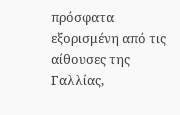πρόσφατα εξορισμένη από τις αίθουσες της Γαλλίας,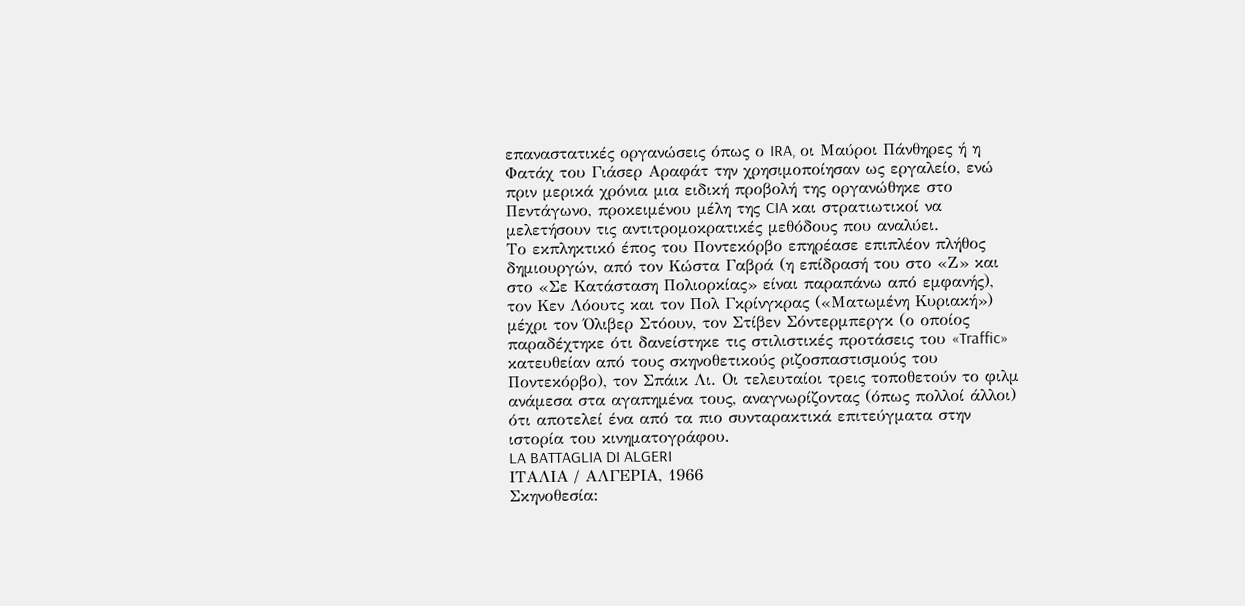επαναστατικές οργανώσεις όπως ο IRA, οι Μαύροι Πάνθηρες ή η Φατάχ του Γιάσερ Αραφάτ την χρησιμοποίησαν ως εργαλείο, ενώ πριν μερικά χρόνια μια ειδική προβολή της οργανώθηκε στο Πεντάγωνο, προκειμένου μέλη της CIA και στρατιωτικοί να μελετήσουν τις αντιτρομοκρατικές μεθόδους που αναλύει.
Το εκπληκτικό έπος του Ποντεκόρβο επηρέασε επιπλέον πλήθος δημιουργών, από τον Κώστα Γαβρά (η επίδρασή του στο «Ζ» και στο «Σε Κατάσταση Πολιορκίας» είναι παραπάνω από εμφανής), τον Κεν Λόουτς και τον Πολ Γκρίνγκρας («Ματωμένη Κυριακή») μέχρι τον Όλιβερ Στόουν, τον Στίβεν Σόντερμπεργκ (ο οποίος παραδέχτηκε ότι δανείστηκε τις στιλιστικές προτάσεις του «Traffic» κατευθείαν από τους σκηνοθετικούς ριζοσπαστισμούς του Ποντεκόρβο), τον Σπάικ Λι. Οι τελευταίοι τρεις τοποθετούν το φιλμ ανάμεσα στα αγαπημένα τους, αναγνωρίζοντας (όπως πολλοί άλλοι) ότι αποτελεί ένα από τα πιο συνταρακτικά επιτεύγματα στην ιστορία του κινηματογράφου.
LA BATTAGLIA DI ALGERI
ΙΤΑΛΙΑ / ΑΛΓΕΡΙΑ, 1966
Σκηνοθεσία: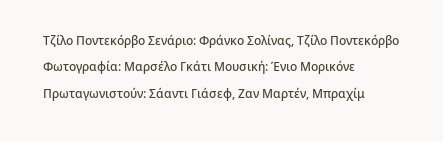Τζίλο Ποντεκόρβο Σενάριο: Φράνκο Σολίνας, Τζίλο Ποντεκόρβο Φωτογραφία: Μαρσέλο Γκάτι Μουσική: Ένιο Μορικόνε Πρωταγωνιστούν: Σάαντι Γιάσεφ, Ζαν Μαρτέν, Μπραχίμ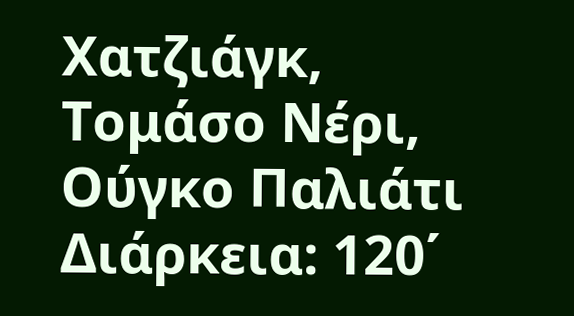Χατζιάγκ, Τομάσο Νέρι, Ούγκο Παλιάτι Διάρκεια: 120΄